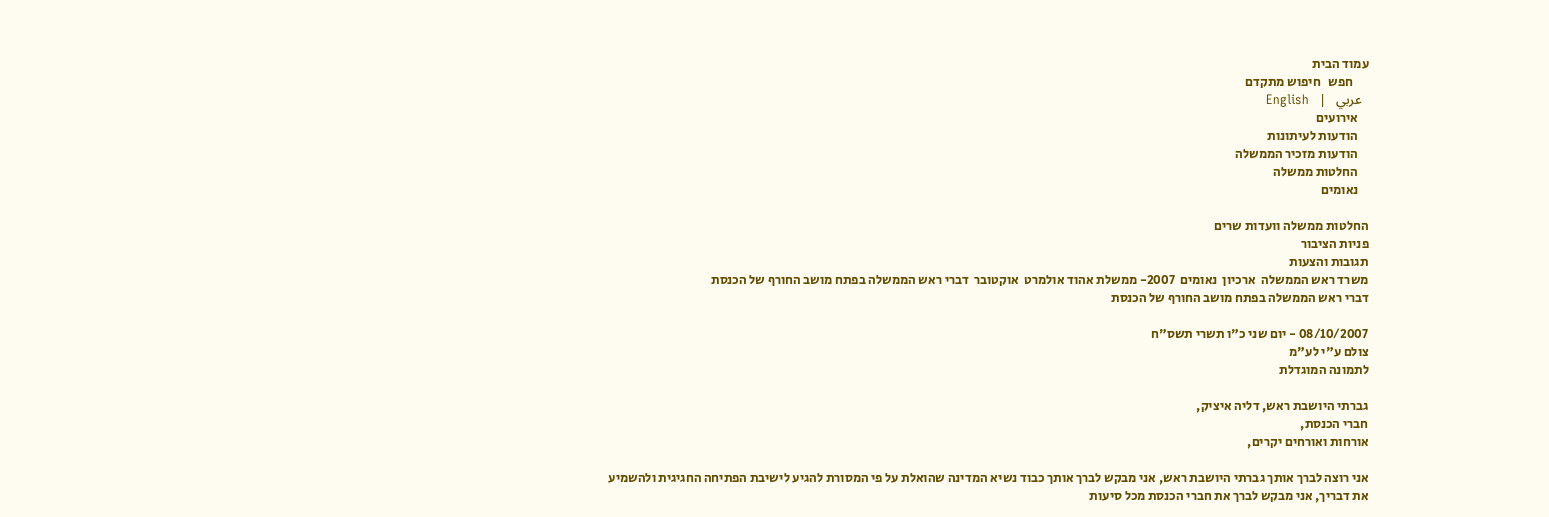עמוד הבית
      חפש   חיפוש מתקדם
  عربي   |   English
    אירועים
    הודעות לעיתונות
    הודעות מזכיר הממשלה
    החלטות ממשלה
    נאומים

החלטות ממשלה וועדות שרים
פניות הציבור
תגובות והצעות
משרד ראש הממשלה  ארכיון  נאומים  2007- ממשלת אהוד אולמרט  אוקטובר  דברי ראש הממשלה בפתח מושב החורף של הכנסת
דברי ראש הממשלה בפתח מושב החורף של הכנסת

08/10/2007 - יום שני כ"ו תשרי תשס"ח
צולם ע"י לע"מ
לתמונה המוגדלת

גברתי היושבת ראש, דליה איציק,
חברי הכנסת,
אורחות ואורחים יקרים,

אני רוצה לברך אותך גברתי היושבת ראש, אני מבקש לברך אותך כבוד נשיא המדינה שהואלת על פי המסורת להגיע לישיבת הפתיחה החגיגית ולהשמיע את דבריך, אני מבקש לברך את חברי הכנסת מכל סיעות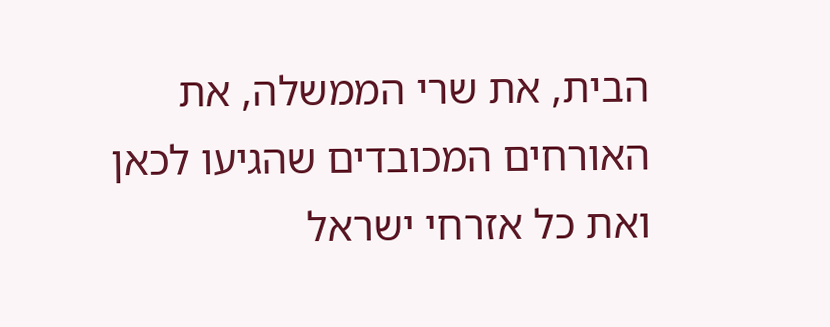הבית, את שרי הממשלה, את האורחים המכובדים שהגיעו לכאן ואת כל אזרחי ישראל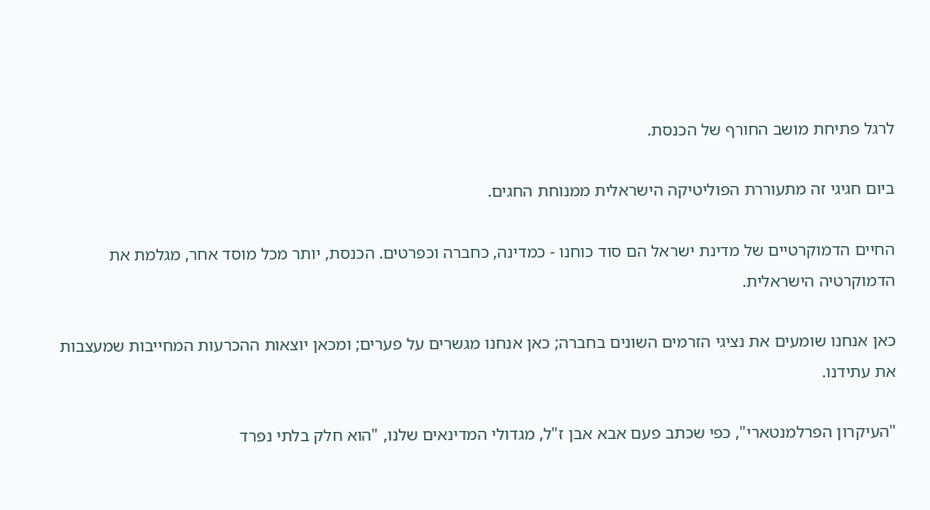לרגל פתיחת מושב החורף של הכנסת.

ביום חגיגי זה מתעוררת הפוליטיקה הישראלית ממנוחת החגים.

החיים הדמוקרטיים של מדינת ישראל הם סוד כוחנו - כמדינה, כחברה וכפרטים. הכנסת, יותר מכל מוסד אחר, מגלמת את הדמוקרטיה הישראלית.

כאן אנחנו שומעים את נציגי הזרמים השונים בחברה; כאן אנחנו מגשרים על פערים; ומכאן יוצאות ההכרעות המחייבות שמעצבות את עתידנו.

"העיקרון הפרלמנטארי", כפי שכתב פעם אבא אבן ז"ל, מגדולי המדינאים שלנו, "הוא חלק בלתי נפרד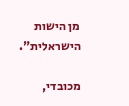מן הישות הישראלית".

מכובדי,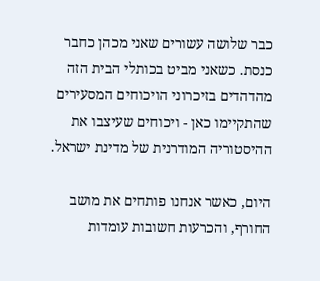כבר שלושה עשורים שאני מכהן כחבר כנסת. כשאני מביט בכותלי הבית הזה מהדהדים בזיכרוני הויכוחים המסעירים שהתקיימו כאן - ויכוחים שעיצבו את ההיסטוריה המודרנית של מדינת ישראל.

היום, כאשר אנחנו פותחים את מושב החורף, והכרעות חשובות עומדות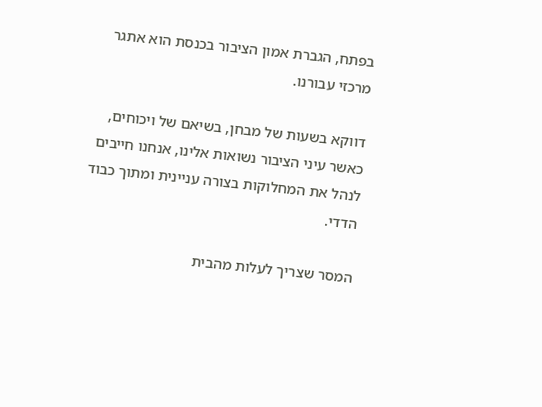בפתח, הגברת אמון הציבור בכנסת הוא אתגר מרכזי עבורנו.

דווקא בשעות של מבחן, בשיאם של ויכוחים, כאשר עיני הציבור נשואות אלינו, אנחנו חייבים לנהל את המחלוקות בצורה עניינית ומתוך כבוד הדדי.

המסר שצריך לעלות מהבית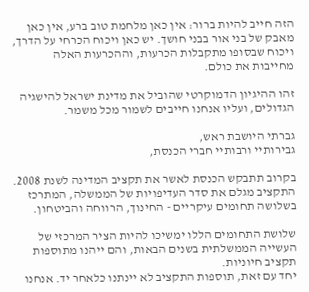הזה חייב להיות ברור: אין כאן מלחמת טוב ברע, אין כאן מאבק של בני אור בבני חושך. יש כאן ויכוח הכרחי על הדרך, ויכוח שבסופו מתקבלות הכרעות, וההכרעות האלה מחייבות את כולם.

זהו ההיגיון הדמוקרטי שהוביל את מדינת ישראל להישגיה הגדולים, ועליו אנחנו חייבים לשמור מכל משמר.

גברתי היושבת ראש,
גבירותיי ורבותיי חברי הכנסת,

בקרוב תתבקש הכנסת לאשר את תקציב המדינה לשנת 2008. התקציב מגלם את סדר העדיפויות של הממשלה, המתרכז בשלושה תחומים עיקריים - החינוך, הרווחה והביטחון.

שלושת התחומים הללו ימשיכו להיות הציר המרכזי של העשייה הממשלתית בשנים הבאות, והם ייהנו מתוספות תקציב חיוניות.
יחד עם זאת, תוספות התקציב לא יינתנו כלאחר יד. אנחנו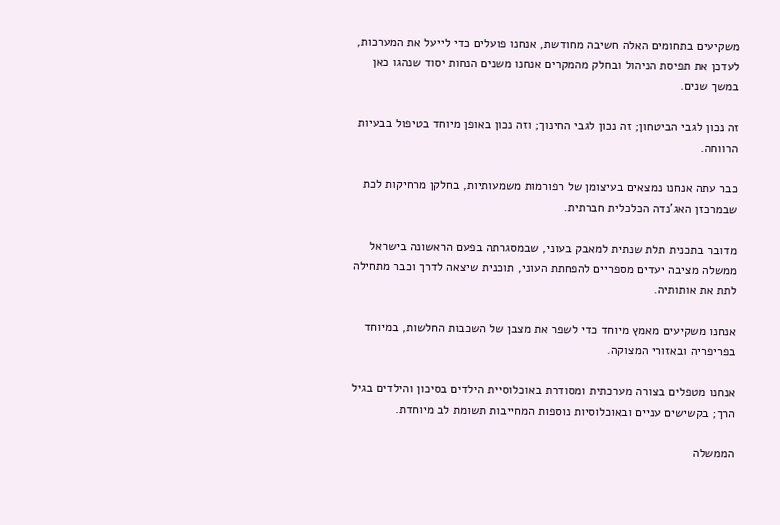משקיעים בתחומים האלה חשיבה מחודשת, אנחנו פועלים כדי לייעל את המערכות, לעדכן את תפיסת הניהול ובחלק מהמקרים אנחנו משנים הנחות יסוד שנהגו כאן במשך שנים.

זה נכון לגבי הביטחון; זה נכון לגבי החינוך; וזה נכון באופן מיוחד בטיפול בבעיות הרווחה.

כבר עתה אנחנו נמצאים בעיצומן של רפורמות משמעותיות, בחלקן מרחיקות לכת שבמרכזן האג'נדה הכלכלית חברתית.

מדובר בתכנית תלת שנתית למאבק בעוני, שבמסגרתה בפעם הראשונה בישראל ממשלה מציבה יעדים מספריים להפחתת העוני, תוכנית שיצאה לדרך וכבר מתחילה לתת את אותותיה.

אנחנו משקיעים מאמץ מיוחד כדי לשפר את מצבן של השכבות החלשות, במיוחד בפריפריה ובאזורי המצוקה.

אנחנו מטפלים בצורה מערכתית ומסודרת באוכלוסיית הילדים בסיכון והילדים בגיל הרך; בקשישים עניים ובאוכלוסיות נוספות המחייבות תשומת לב מיוחדת.

הממשלה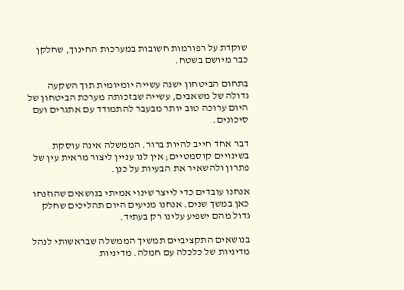שוקדת על רפורמות חשובות במערכות החינוך, שחלקן כבר מיושם בשטח.

בתחום הביטחון ישנה עשייה יומיומית תוך השקעה גדולה של משאבים, עשייה שבזכותה מערכת הביטחון של היום ערוכה טוב יותר מבעבר להתמודד עם אתגרים ועם סיכונים.

דבר אחד חייב להיות ברור. הממשלה אינה עוסקת בשינויים קוסמטיים; אין לנו עניין ליצור מראית עין של פתרון ולהשאיר את הבעיות על כנן.

אנחנו עובדים כדי לייצר שינוי אמיתי בנושאים שהוזנחו כאן במשך שנים. אנחנו מניעים היום תהליכים שחלק גדול מהם ישפיע עלינו רק בעתיד.

בנושאים התקציביים תמשיך הממשלה שבראשותי לנהל מדיניות של כלכלה עם חמלה. מדיניות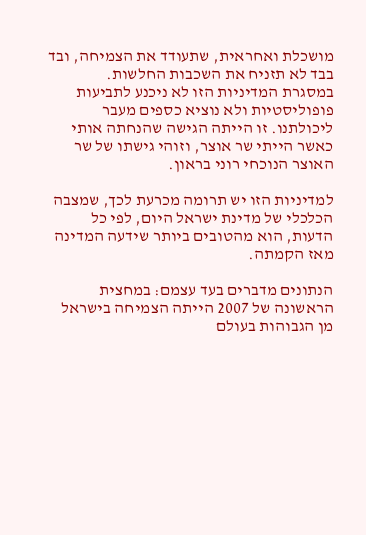מושכלת ואחראית, שתעודד את הצמיחה, ובד בבד לא תזניח את השכבות החלשות.
במסגרת המדיניות הזו לא ניכנע לתביעות פופוליסטיות ולא נוציא כספים מעבר ליכולתנו. זו הייתה הגישה שהנחתה אותי כאשר הייתי שר אוצר, וזוהי גישתו של שר האוצר הנוכחי רוני בראון.

למדיניות הזו יש תרומה מכרעת לכך, שמצבה הכלכלי של מדינת ישראל היום, לפי כל הדעות, הוא מהטובים ביותר שידעה המדינה מאז הקמתה.

הנתונים מדברים בעד עצמם: במחצית הראשונה של 2007 הייתה הצמיחה בישראל מן הגבוהות בעולם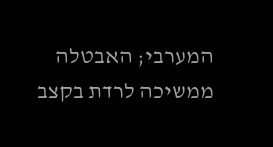המערבי; האבטלה ממשיכה לרדת בקצב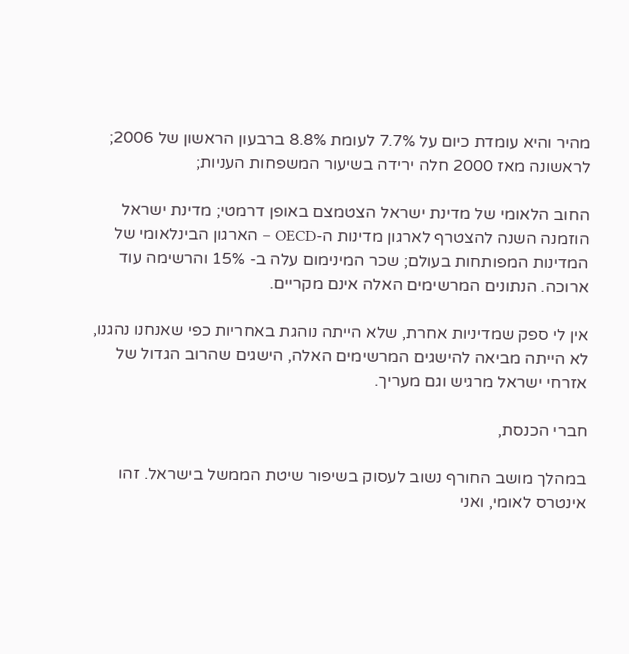מהיר והיא עומדת כיום על 7.7% לעומת 8.8% ברבעון הראשון של 2006; לראשונה מאז 2000 חלה ירידה בשיעור המשפחות העניות;

החוב הלאומי של מדינת ישראל הצטמצם באופן דרמטי; מדינת ישראל הוזמנה השנה להצטרף לארגון מדינות ה-OECD – הארגון הבינלאומי של המדינות המפותחות בעולם; שכר המינימום עלה ב- 15% והרשימה עוד ארוכה. הנתונים המרשימים האלה אינם מקריים.

אין לי ספק שמדיניות אחרת, שלא הייתה נוהגת באחריות כפי שאנחנו נהגנו, לא הייתה מביאה להישגים המרשימים האלה, הישגים שהרוב הגדול של אזרחי ישראל מרגיש וגם מעריך.

חברי הכנסת,

במהלך מושב החורף נשוב לעסוק בשיפור שיטת הממשל בישראל. זהו אינטרס לאומי, ואני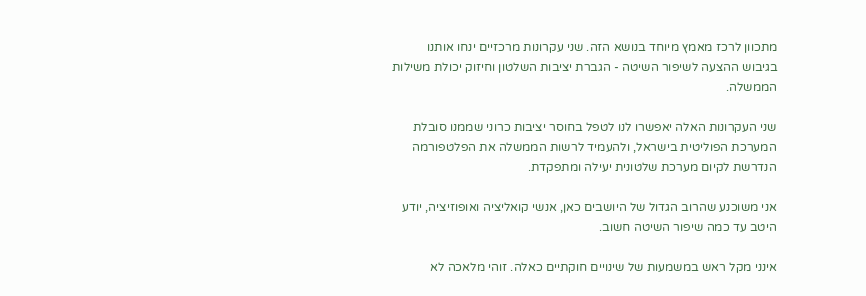מתכוון לרכז מאמץ מיוחד בנושא הזה. שני עקרונות מרכזיים ינחו אותנו בגיבוש ההצעה לשיפור השיטה - הגברת יציבות השלטון וחיזוק יכולת משילות הממשלה.

שני העקרונות האלה יאפשרו לנו לטפל בחוסר יציבות כרוני שממנו סובלת המערכת הפוליטית בישראל, ולהעמיד לרשות הממשלה את הפלטפורמה הנדרשת לקיום מערכת שלטונית יעילה ומתפקדת.

אני משוכנע שהרוב הגדול של היושבים כאן, אנשי קואליציה ואופוזיציה, יודע היטב עד כמה שיפור השיטה חשוב.

אינני מקל ראש במשמעות של שינויים חוקתיים כאלה. זוהי מלאכה לא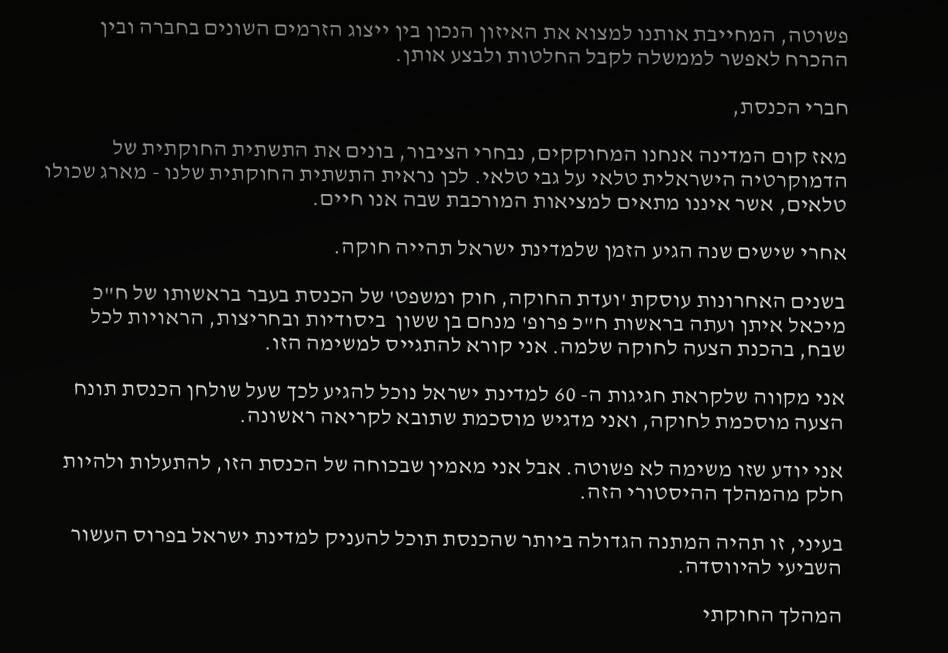פשוטה, המחייבת אותנו למצוא את האיזון הנכון בין ייצוג הזרמים השונים בחברה ובין ההכרח לאפשר לממשלה לקבל החלטות ולבצע אותן.

חברי הכנסת,

מאז קום המדינה אנחנו המחוקקים, נבחרי הציבור, בונים את התשתית החוקתית של הדמוקרטיה הישראלית טלאי על גבי טלאי. לכן נראית התשתית החוקתית שלנו - מארג שכולו טלאים, אשר איננו מתאים למציאות המורכבת שבה אנו חיים.

אחרי שישים שנה הגיע הזמן שלמדינת ישראל תהייה חוקה.

בשנים האחרונות עוסקת 'ועדת החוקה, חוק ומשפט' של הכנסת בעבר בראשותו של ח"כ מיכאל איתן ועתה בראשות ח"כ פרופ' מנחם בן ששון  ביסודיות ובחריצות, הראויות לכל שבח, בהכנת הצעה לחוקה שלמה. אני קורא להתגייס למשימה הזו.

אני מקווה שלקראת חגיגות ה- 60 למדינת ישראל נוכל להגיע לכך שעל שולחן הכנסת תונח הצעה מוסכמת לחוקה, ואני מדגיש מוסכמת שתובא לקריאה ראשונה.

אני יודע שזו משימה לא פשוטה. אבל אני מאמין שבכוחה של הכנסת הזו, להתעלות ולהיות חלק מהמהלך ההיסטורי הזה.

בעיני, זו תהיה המתנה הגדולה ביותר שהכנסת תוכל להעניק למדינת ישראל בפרוס העשור השביעי להיווסדה.

המהלך החוקתי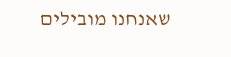שאנחנו מובילים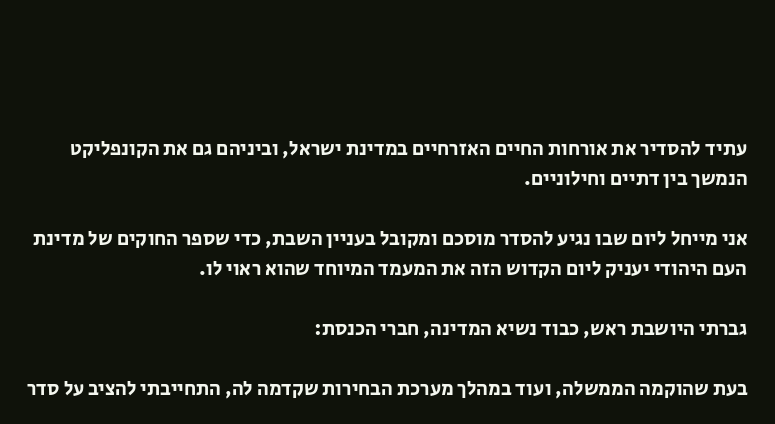עתיד להסדיר את אורחות החיים האזרחיים במדינת ישראל, וביניהם גם את הקונפליקט הנמשך בין דתיים וחילוניים.

אני מייחל ליום שבו נגיע להסדר מוסכם ומקובל בעניין השבת, כדי שספר החוקים של מדינת העם היהודי יעניק ליום הקדוש הזה את המעמד המיוחד שהוא ראוי לו.

גברתי היושבת ראש, כבוד נשיא המדינה, חברי הכנסת:

בעת שהוקמה הממשלה, ועוד במהלך מערכת הבחירות שקדמה לה, התחייבתי להציב על סדר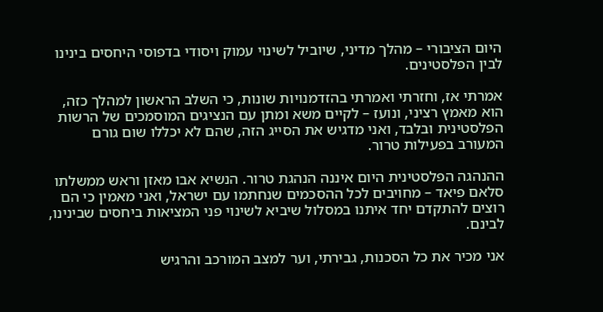היום הציבורי – מהלך מדיני, שיוביל לשינוי עמוק ויסודי בדפוסי היחסים בינינו לבין הפלסטינים.

אמרתי אז, וחזרתי ואמרתי בהזדמנויות שונות, כי השלב הראשון למהלך כזה, הוא מאמץ רציני, ונועז – לקיים משא ומתן עם הנציגים המוסמכים של הרשות הפלסטינית ובלבד, ואני מדגיש את הסייג הזה, שהם לא יכללו שום גורם המעורב בפעילות טרור.

ההנהגה הפלסטינית היום איננה הנהגת טרור. הנשיא אבו מאזן וראש ממשלתו סלאם פיאד – מחויבים לכל ההסכמים שנחתמו עם ישראל, ואני מאמין כי הם רוצים להתקדם יחד איתנו במסלול שיביא לשינוי פני המציאות ביחסים שבינינו, לבינם.

אני מכיר את כל הסכנות, גבירתי, וער למצב המורכב והרגיש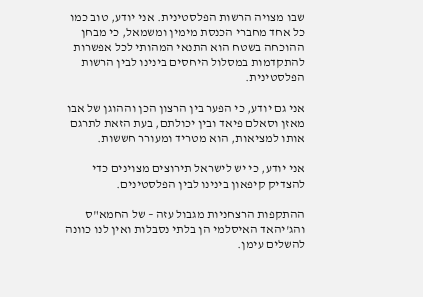שבו מצויה הרשות הפלסטינית. אני יודע, טוב כמו כל אחד מחברי הכנסת מימין ומשמאל, כי מבחן ההוכחה בשטח הוא התנאי המהותי לכל אפשרות להתקדמות במסלול היחסים בינינו לבין הרשות הפלסטינית.

אני גם יודע, כי הפער בין הרצון הכן וההוגן של אבו מאזן וסאלם פיאד ובין יכולתם, בעת הזאת לתרגם אותו למציאות, הוא מטריד ומעורר חששות.

אני יודע, כי יש לישראל תירוצים מצוינים כדי להצדיק קיפאון בינינו לבין הפלסטינים.

ההתקפות הרצחניות מגבול עזה – של החמא"ס והג'יהאד האיסלמי הן בלתי נסבלות ואין לנו כוונה להשלים עימן.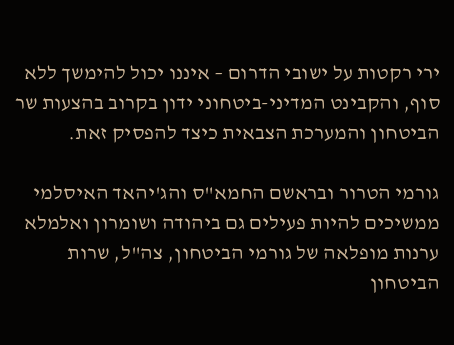ירי רקטות על ישובי הדרום – איננו יכול להימשך ללא סוף, והקבינט המדיני-ביטחוני ידון בקרוב בהצעות שר הביטחון והמערכת הצבאית כיצד להפסיק זאת.

גורמי הטרור ובראשם החמא"ס והג'יהאד האיסלמי ממשיכים להיות פעילים גם ביהודה ושומרון ואלמלא ערנות מופלאה של גורמי הביטחון, צה"ל, שרות הביטחון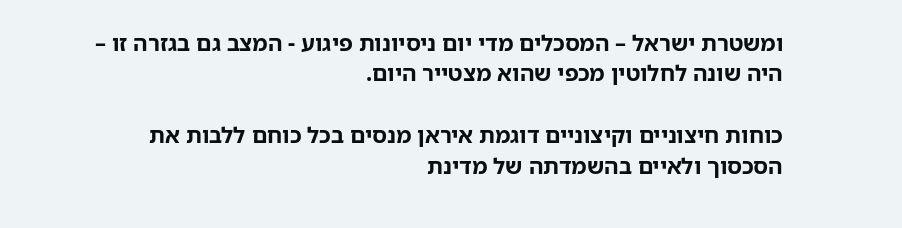ומשטרת ישראל – המסכלים מדי יום ניסיונות פיגוע - המצב גם בגזרה זו – היה שונה לחלוטין מכפי שהוא מצטייר היום.

כוחות חיצוניים וקיצוניים דוגמת איראן מנסים בכל כוחם ללבות את הסכסוך ולאיים בהשמדתה של מדינת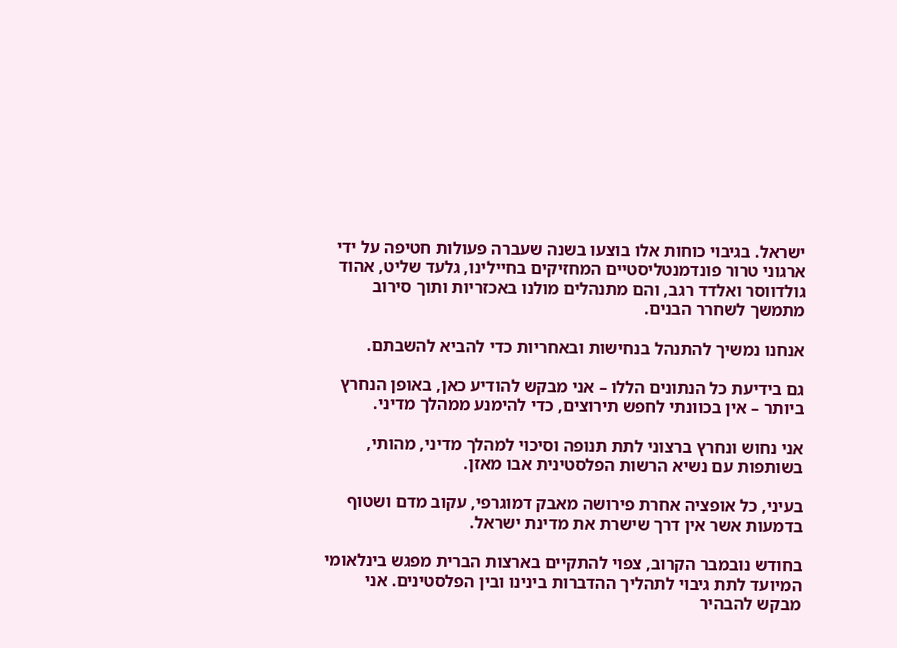ישראל. בגיבוי כוחות אלו בוצעו בשנה שעברה פעולות חטיפה על ידי ארגוני טרור פונדמנטליסטיים המחזיקים בחיילינו, גלעד שליט, אהוד גולדווסר ואלדד רגב, והם מתנהלים מולנו באכזריות ותוך סירוב מתמשך לשחרר הבנים.

אנחנו נמשיך להתנהל בנחישות ובאחריות כדי להביא להשבתם.

גם בידיעת כל הנתונים הללו – אני מבקש להודיע כאן, באופן הנחרץ ביותר – אין בכוונתי לחפש תירוצים, כדי להימנע ממהלך מדיני.

אני נחוש ונחרץ ברצוני לתת תנופה וסיכוי למהלך מדיני, מהותי, בשותפות עם נשיא הרשות הפלסטינית אבו מאזן.

בעיני, כל אופציה אחרת פירושה מאבק דמוגרפי, עקוב מדם ושטוף בדמעות אשר אין דרך שישרת את מדינת ישראל.

בחודש נובמבר הקרוב, צפוי להתקיים בארצות הברית מפגש בינלאומי המיועד לתת גיבוי לתהליך ההדברות בינינו ובין הפלסטינים. אני מבקש להבהיר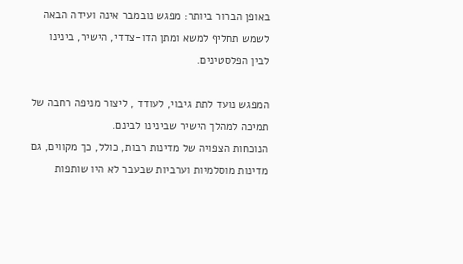באופן הברור ביותר: מפגש נובמבר אינה ועידה הבאה לשמש תחליף למשא ומתן הדו-צדדי, הישיר, בינינו לבין הפלסטינים.

המפגש נועד לתת גיבוי, לעודד , ליצור מניפה רחבה של תמיכה למהלך הישיר שבינינו לבינם.
הנוכחות הצפויה של מדינות רבות, כולל, כך מקווים, גם מדינות מוסלמיות וערביות שבעבר לא היו שותפות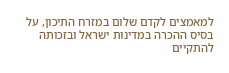למאמצים לקדם שלום במזרח התיכון, על בסיס ההכרה במדינות ישראל ובזכותה להתקיים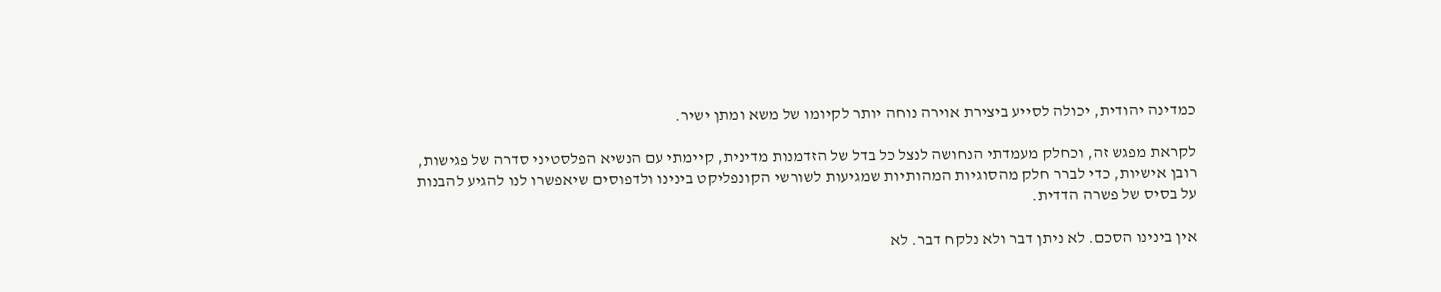כמדינה יהודית, יכולה לסייע ביצירת אוירה נוחה יותר לקיומו של משא ומתן ישיר.

לקראת מפגש זה, וכחלק מעמדתי הנחושה לנצל כל בדל של הזדמנות מדינית, קיימתי עם הנשיא הפלסטיני סדרה של פגישות, רובן אישיות, כדי לברר חלק מהסוגיות המהותיות שמגיעות לשורשי הקונפליקט בינינו ולדפוסים שיאפשרו לנו להגיע להבנות על בסיס של פשרה הדדית.

אין בינינו הסכם. לא ניתן דבר ולא נלקח דבר. לא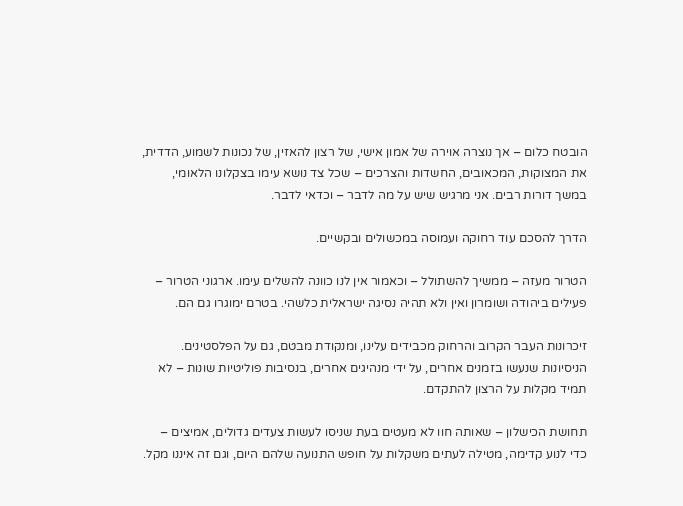הובטח כלום – אך נוצרה אוירה של אמון אישי, של רצון להאזין, של נכונות לשמוע, הדדית, את המצוקות, המכאובים, החשדות והצרכים – שכל צד נושא עימו בצקלונו הלאומי, במשך דורות רבים. אני מרגיש שיש על מה לדבר – וכדאי לדבר.

הדרך להסכם עוד רחוקה ועמוסה במכשולים ובקשיים.

הטרור מעזה – ממשיך להשתולל – וכאמור אין לנו כוונה להשלים עימו. ארגוני הטרור – פעילים ביהודה ושומרון ואין ולא תהיה נסיגה ישראלית כלשהי. בטרם ימוגרו גם הם.

זיכרונות העבר הקרוב והרחוק מכבידים עלינו, ומנקודת מבטם, גם על הפלסטינים. הניסיונות שנעשו בזמנים אחרים, על ידי מנהיגים אחרים, בנסיבות פוליטיות שונות – לא תמיד מקלות על הרצון להתקדם.

תחושת הכישלון – שאותה חוו לא מעטים בעת שניסו לעשות צעדים גדולים, אמיצים – כדי לנוע קדימה, מטילה לעתים משקלות על חופש התנועה שלהם היום, וגם זה איננו מקל.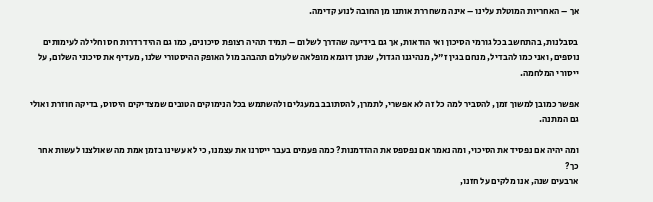אך – האחריות המוטלת עלינו – אינה משחררת אותנו מן החובה לנוע קדימה.

בסבלנות, בהתחשב בכל גורמי הסיכון ואי הודאות, אך גם בידיעה שהדרך לשלום – תמיד תהיה רצופת סיכונים, כמו גם ההידרדרות חס וחלילה לעימותים נוספים, ואני כמו להבדיל, מנחם בגין ז"ל, מנהיגנו הגדול, שנתן דוגמא מופלאה שלעולם תהבהב מול האופק ההיסטורי שלנו, מעדיף את סיכוני השלום, על ייסורי המלחמה.

אפשר כמובן למשוך זמן, להסביר למה כל זה לא אפשרי, לתמרן, להסתובב במעגלים ולהשתמש בכל הנימוקים הטובים שמצדיקים היסוס, בדיקה חוזרת ואולי גם המתנה.

ומה יהיה אם נפסיד את הסיכוי, ומה נאמר אם נפספס את ההזדמנות? כמה פעמים בעבר ייסרנו את עצמנו, כי לא עשינו בזמן אמת מה שאולצנו לעשות אחר כך?
ארבעים שנה, אנו מלקים על חזנו,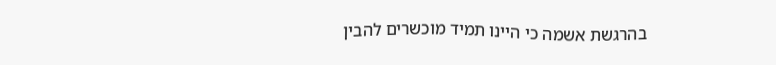בהרגשת אשמה כי היינו תמיד מוכשרים להבין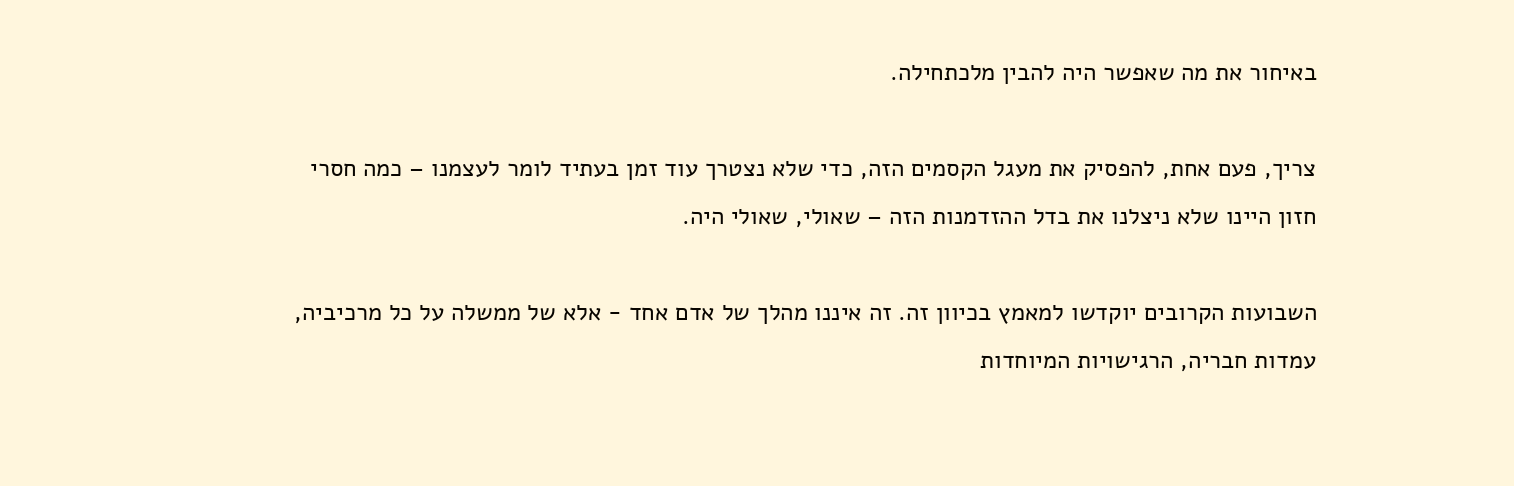באיחור את מה שאפשר היה להבין מלכתחילה.

צריך, פעם אחת, להפסיק את מעגל הקסמים הזה, כדי שלא נצטרך עוד זמן בעתיד לומר לעצמנו – כמה חסרי חזון היינו שלא ניצלנו את בדל ההזדמנות הזה – שאולי, שאולי היה.

השבועות הקרובים יוקדשו למאמץ בכיוון זה. זה איננו מהלך של אדם אחד - אלא של ממשלה על כל מרכיביה, עמדות חבריה, הרגישויות המיוחדות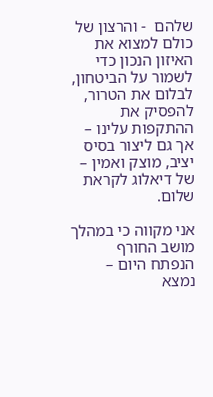שלהם  - והרצון של כולם למצוא את האיזון הנכון כדי לשמור על הביטחון, לבלום את הטרור, להפסיק את ההתקפות עלינו – אך גם ליצור בסיס יציב, מוצק ואמין – של דיאלוג לקראת שלום.

אני מקווה כי במהלך מושב החורף הנפתח היום – נמצא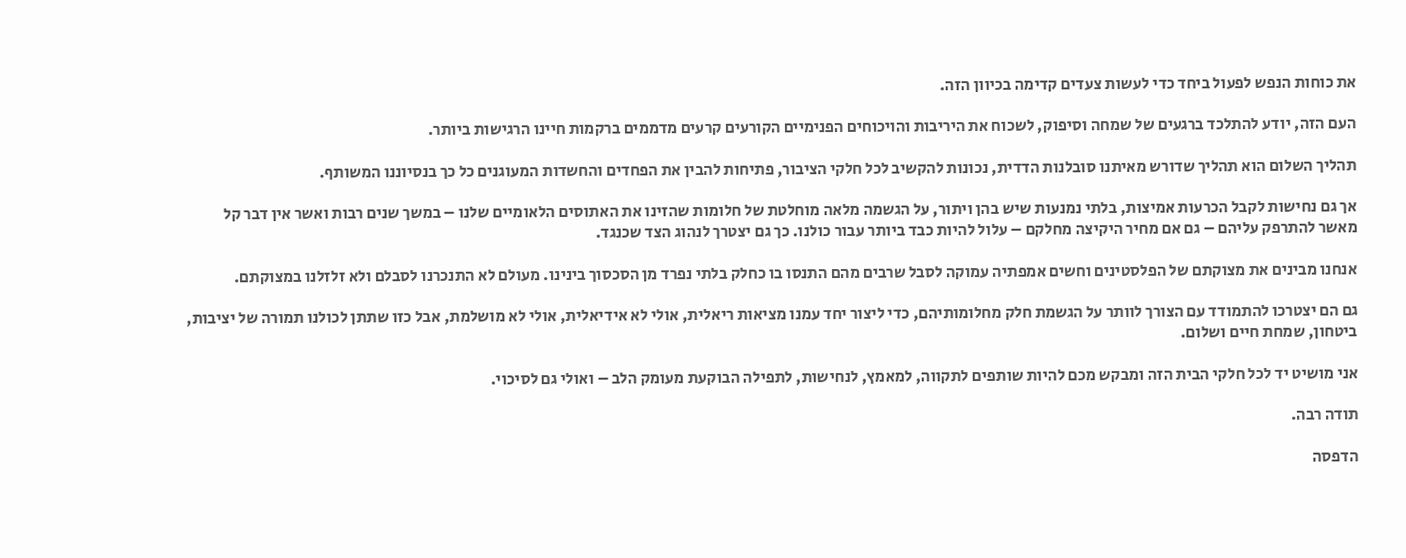את כוחות הנפש לפעול ביחד כדי לעשות צעדים קדימה בכיוון הזה.

העם הזה, יודע להתלכד ברגעים של שמחה וסיפוק, לשכוח את היריבות והויכוחים הפנימיים הקורעים קרעים מדממים ברקמות חיינו הרגישות ביותר.

תהליך השלום הוא תהליך שדורש מאיתנו סובלנות הדדית, נכונות להקשיב לכל חלקי הציבור, פתיחות להבין את הפחדים והחשדות המעוגנים כל כך בנסיוננו המשותף.

אך גם נחישות לקבל הכרעות אמיצות, בלתי נמנעות שיש בהן ויתור, על הגשמה מלאה מוחלטת של חלומות שהזינו את האתוסים הלאומיים שלנו – במשך שנים רבות ואשר אין דבר קל מאשר להתרפק עליהם – גם אם מחיר היקיצה מחלקם – עלול להיות כבד ביותר עבור כולנו. כך גם יצטרך לנהוג הצד שכנגד.

אנחנו מבינים את מצוקתם של הפלסטינים וחשים אמפתיה עמוקה לסבל שרבים מהם התנסו בו כחלק בלתי נפרד מן הסכסוך בינינו. מעולם לא התנכרנו לסבלם ולא זלזלנו במצוקתם.

גם הם יצטרכו להתמודד עם הצורך לוותר על הגשמת חלק מחלומותיהם, כדי ליצור יחד עמנו מציאות ריאלית, אולי לא אידיאלית, אולי לא מושלמת, אבל כזו שתתן לכולנו תמורה של יציבות, ביטחון, שמחת חיים ושלום.

אני מושיט יד לכל חלקי הבית הזה ומבקש מכם להיות שותפים לתקווה, למאמץ, לנחישות, לתפילה הבוקעת מעומק הלב – ואולי גם לסיכוי.

תודה רבה.

הדפסה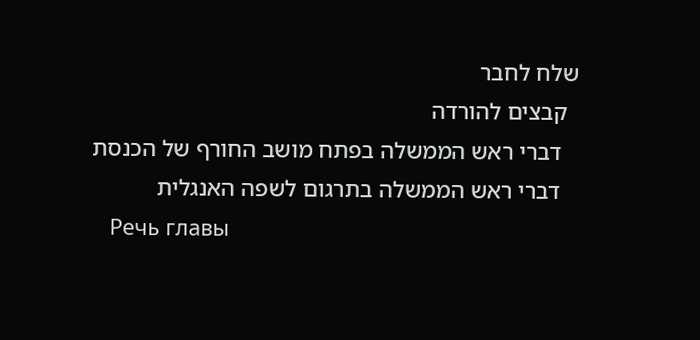שלח לחבר
  קבצים להורדה
   דברי ראש הממשלה בפתח מושב החורף של הכנסת
   דברי ראש הממשלה בתרגום לשפה האנגלית
   Речь главы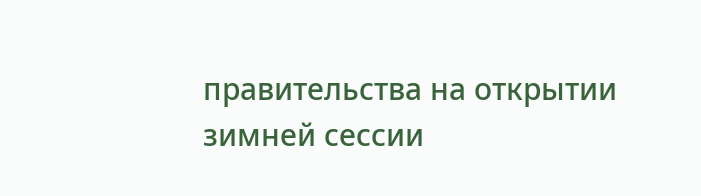правительства на открытии зимней сессии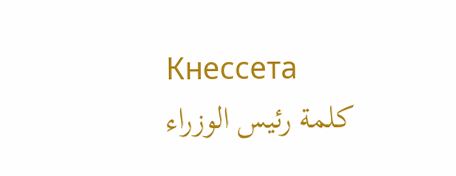Кнессета
   كلمة رئيس الوزراء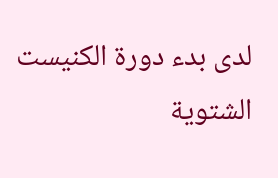لدى بدء دورة الكنيست الشتوية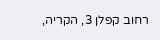רחוב קפלן 3, הקריה,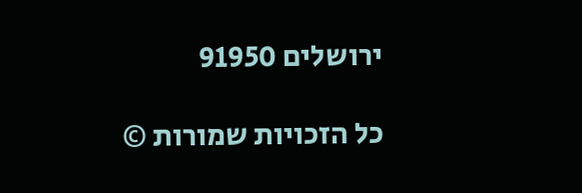ירושלים 91950

כל הזכויות שמורות ©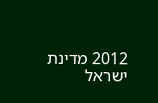2012 מדינת ישראל